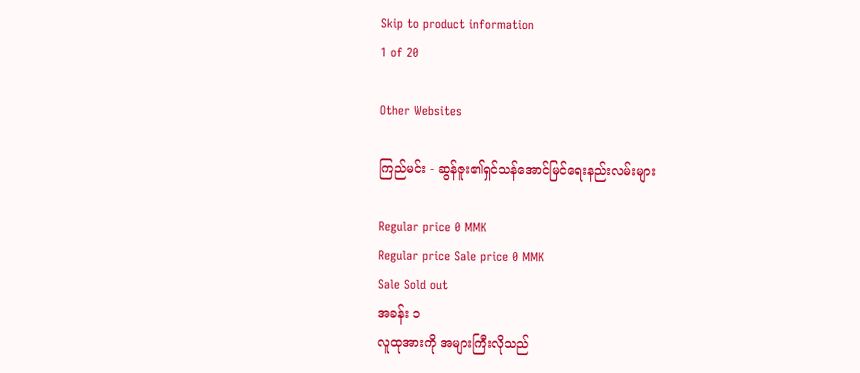Skip to product information
1 of 20

Other Websites

ကြည်မင်း - ဆွန်ဇူး၏ရှင်သန်အောင်မြင်ရေးနည်းလမ်းများ

Regular price 0 MMK
Regular price Sale price 0 MMK
Sale Sold out
အခန်း ၁
လူထုအားကို အများကြီးလိုသည်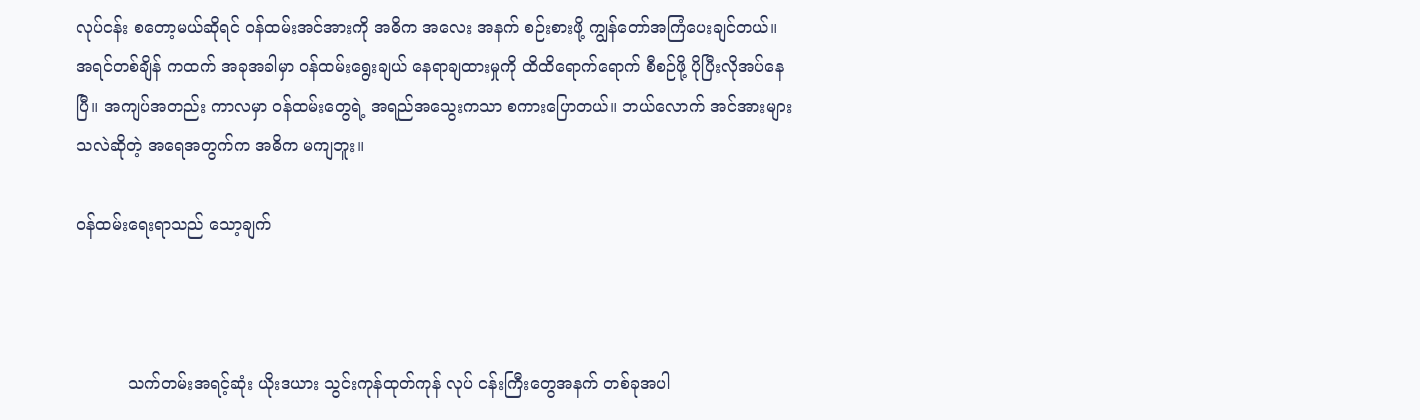လုပ်ငန်း စတော့မယ်ဆိုရင် ဝန်ထမ်းအင်အားကို အဓိက အလေး အနက် စဉ်းစားဖို့ ကျွန်တော်အကြံပေးချင်တယ်။ အရင်တစ်ချိန် ကထက် အခုအခါမှာ ဝန်ထမ်းရွေးချယ် နေရာချထားမှုကို ထိထိရောက်ရောက် စီစဉ်ဖို့ ပိုပြီးလိုအပ်နေပြီ။ အကျပ်အတည်း ကာလမှာ ဝန်ထမ်းတွေရဲ့ အရည်အသွေးကသာ စကားပြောတယ်။ ဘယ်လောက် အင်အားများသလဲဆိုတဲ့ အရေအတွက်က အဓိက မကျဘူး။

ဝန်ထမ်းရေးရာသည် သော့ချက်



          သက်တမ်းအရင့်ဆုံး ယိုးဒယား သွင်းကုန်ထုတ်ကုန် လုပ် ငန်းကြီးတွေအနက် တစ်ခုအပါ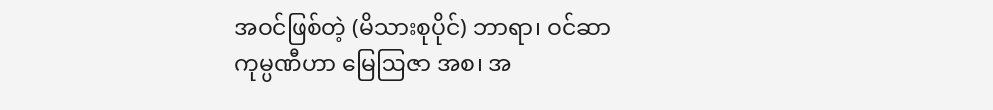အဝင်ဖြစ်တဲ့ (မိသားစုပိုင်) ဘာရာ၊ ဝင်ဆာ ကုမ္ပဏီဟာ မြေဩဇာ အစ၊ အ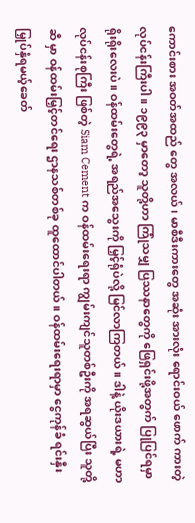ကောင်းစား အဝတ်အထည် တွေ အလယ်၊ မာစီဒီးကားတွေ အဆုံး အားလုံး ရောင်းဝယ် ဖောက် ကားတဲ့ လုပ်ငန်းကြီးပါ။ ၁၉၉၃ မှာတော့ သူတို့ဟာ ကြုံသမျှ ပြဿနာတွေကို ဖြေရှင်းဖို့အတွက် ပြုပြင်ရမှာ ရိုးရိုးလေးပဲ။ ဝန်ထမ်းတွေရဲ့ အရည်အသွေးကို မြှင့်ရုံပဲလို့ မြင်လာကြတယ်။ ဒါနဲ့ ယိုးဒယားရဲ့ မဟာလုပ်ငန်းစုကြီး ဖြစ်တဲ့ Siam Cement က ဝန်ထမ်းရေးရာ ကျွမ်းကျင်သူတစ်ဦးကို အရဆွယ်ပြီး သူတို့ဆီ မှာ ဝန်ထမ်းမြှင့်တင်ရေး ဌာနသစ်တစ်ခု ထူထောင်ပါတယ်။ ဝန်ထမ်းရေးရာမှာ ငွေကုန်ခံ ရင်းနှီးမြှုပ်နှံရမယ့်ခေတ်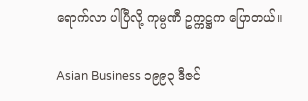ရောက်လာ ပါပြီလို့ ကုမ္ပဏီ ဥက္ကဋ္ဌက ပြောတယ်။

Asian Business ၁၉၉၃ ဒီဇင်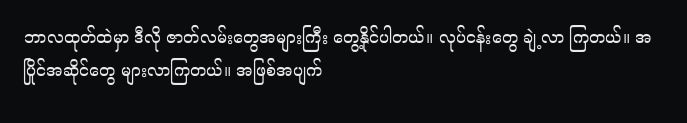ဘာလထုတ်ထဲမှာ ဒီလို ဇာတ်လမ်းတွေအများကြီး တွေ့နိုင်ပါတယ်။ လုပ်ငန်းတွေ ချဲ့လာ ကြတယ်။ အပြိုင်အဆိုင်တွေ များလာကြတယ်။ အဖြစ်အပျက်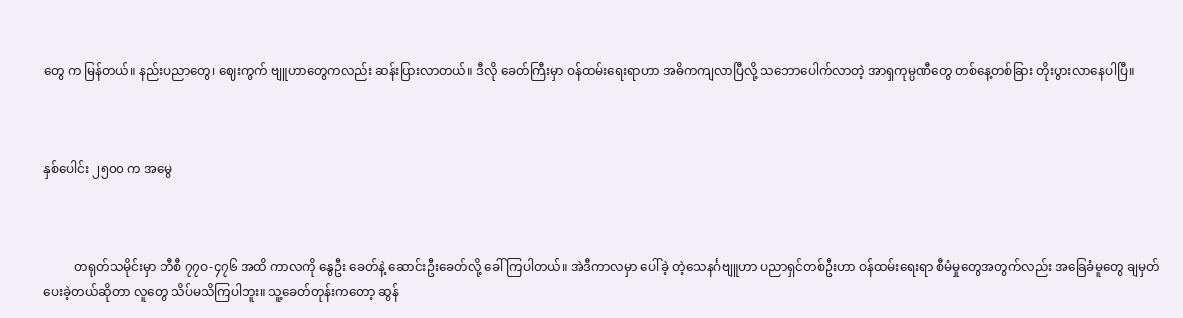တွေ က မြန်တယ်။ နည်းပညာတွေ၊ ဈေးကွက် ဗျူဟာတွေကလည်း ဆန်းပြားလာတယ်။ ဒီလို ခေတ်ကြီးမှာ ဝန်ထမ်းရေးရာဟာ အဓိကကျလာပြီလို့ သဘောပေါက်လာတဲ့ အာရှကုမ္ပဏီတွေ တစ်နေ့တစ်ခြား တိုးပွားလာနေပါပြီ။



နှစ်ပေါင်း ၂၅၀၀ က အမွေ



          တရုတ်သမိုင်းမှာ ဘီစီ ၇၇ဝ-၄၇၆ အထိ ကာလကို နွေဦး ခေတ်နဲ့ ဆောင်းဦးခေတ်လို့ ခေါ်ကြပါတယ်။ အဲဒီကာလမှာ ပေါ်ခဲ့ တဲ့သေနင်္ဂဗျူဟာ ပညာရှင်တစ်ဦးဟာ ဝန်ထမ်းရေးရာ စီမံမှုတွေအတွက်လည်း အခြေခံမူတွေ ချမှတ်ပေးခဲ့တယ်ဆိုတာ လူတွေ သိပ်မသိကြပါဘူး။ သူ့ခေတ်တုန်းကတော့ ဆွန်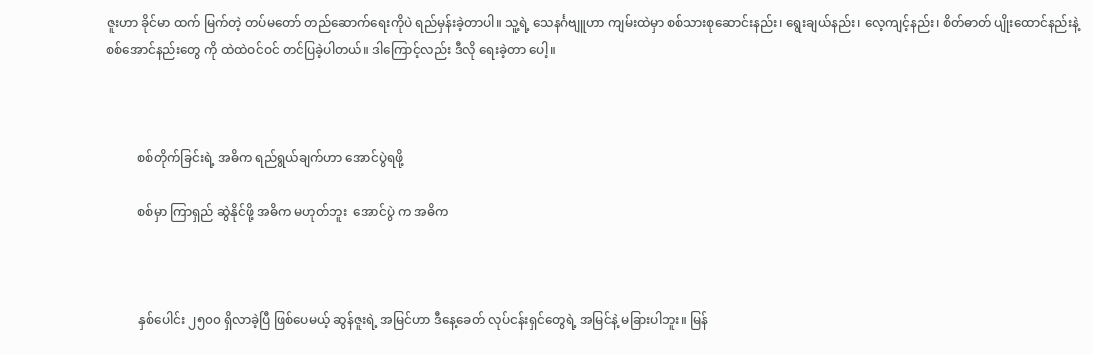ဇူးဟာ ခိုင်မာ ထက် မြက်တဲ့ တပ်မတော် တည်ဆောက်ရေးကိုပဲ ရည်မှန်းခဲ့တာပါ။ သူ့ရဲ့ သေနင်္ဂဗျူဟာ ကျမ်းထဲမှာ စစ်သားစုဆောင်းနည်း၊ ရွေးချယ်နည်း၊ လေ့ကျင့်နည်း၊ စိတ်ဓာတ် ပျိုးထောင်နည်းနဲ့ စစ်အောင်နည်းတွေ ကို ထဲထဲဝင်ဝင် တင်ပြခဲ့ပါတယ်။ ဒါကြောင့်လည်း ဒီလို ရေးခဲ့တာ ပေါ့။



          စစ်တိုက်ခြင်းရဲ့ အဓိက ရည်ရွယ်ချက်ဟာ အောင်ပွဲရဖို့

          စစ်မှာ ကြာရှည် ဆွဲနိုင်ဖို့ အဓိက မဟုတ်ဘူး  အောင်ပွဲ က အဓိက



          နှစ်ပေါင်း ၂၅၀၀ ရှိလာခဲ့ပြီ ဖြစ်ပေမယ့် ဆွန်ဇူးရဲ့ အမြင်ဟာ ဒီနေ့ခေတ် လုပ်ငန်းရှင်တွေရဲ့ အမြင်နဲ့ မခြားပါဘူး။ မြန်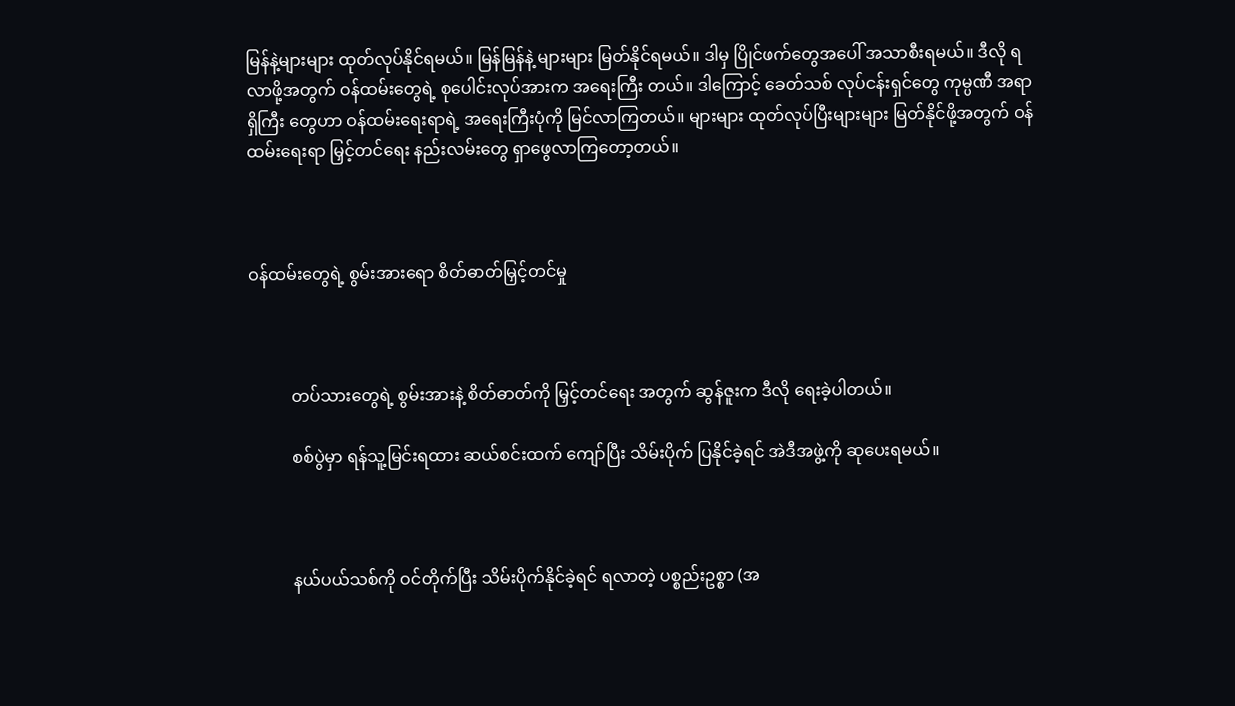မြန်နဲ့များများ ထုတ်လုပ်နိုင်ရမယ်။ မြန်မြန်နဲ့ များများ မြတ်နိုင်ရမယ်။ ဒါမှ ပြိုင်ဖက်တွေအပေါ် အသာစီးရမယ်။ ဒီလို ရလာဖို့အတွက် ဝန်ထမ်းတွေရဲ့ စုပေါင်းလုပ်အားက အရေးကြီး တယ်။ ဒါကြောင့် ခေတ်သစ် လုပ်ငန်းရှင်တွေ ကုမ္ပဏီ အရာရှိကြီး တွေဟာ ဝန်ထမ်းရေးရာရဲ့ အရေးကြီးပုံကို မြင်လာကြတယ်။ များများ ထုတ်လုပ်ပြီးများများ မြတ်နိုင်ဖို့အတွက် ဝန်ထမ်းရေးရာ မြှင့်တင်ရေး နည်းလမ်းတွေ ရှာဖွေလာကြတော့တယ်။



ဝန်ထမ်းတွေရဲ့ စွမ်းအားရော စိတ်ဓာတ်မြှင့်တင်မှု



          တပ်သားတွေရဲ့ စွမ်းအားနဲ့ စိတ်ဓာတ်ကို မြှင့်တင်ရေး အတွက် ဆွန်ဇူးက ဒီလို ရေးခဲ့ပါတယ်။

          စစ်ပွဲမှာ ရန်သူ့မြင်းရထား ဆယ်စင်းထက် ကျော်ပြီး သိမ်းပိုက် ပြနိုင်ခဲ့ရင် အဲဒီအဖွဲ့ကို ဆုပေးရမယ်။



          နယ်ပယ်သစ်ကို ဝင်တိုက်ပြီး သိမ်းပိုက်နိုင်ခဲ့ရင် ရလာတဲ့ ပစ္စည်းဥစ္စာ (အ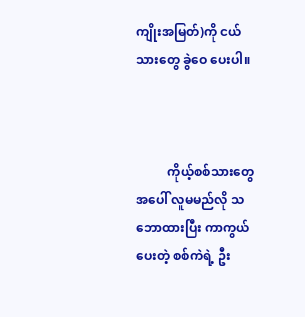ကျိုးအမြတ်)ကို ငယ်သားတွေ ခွဲဝေ ပေးပါ။



          ကိုယ့်စစ်သားတွေအပေါ် လူမမည်လို သဘောထားပြီး ကာကွယ်ပေးတဲ့ စစ်ကဲရဲ့ ဦး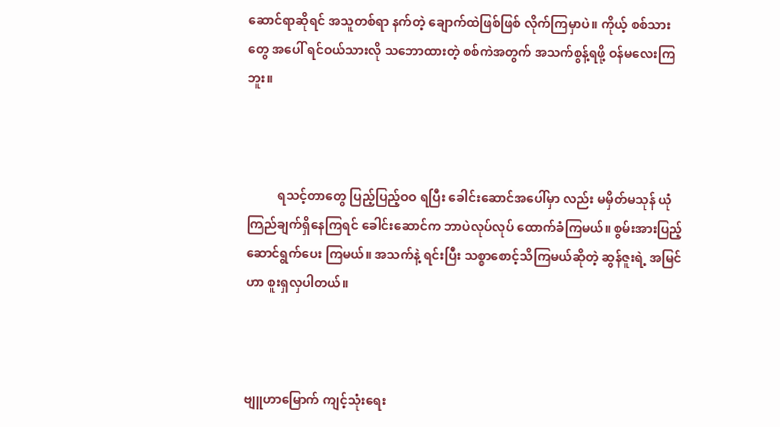ဆောင်ရာဆိုရင် အသူတစ်ရာ နက်တဲ့ ချောက်ထဲဖြစ်ဖြစ် လိုက်ကြမှာပဲ။ ကိုယ့် စစ်သားတွေ အပေါ် ရင်ဝယ်သားလို သဘောထားတဲ့ စစ်ကဲအတွက် အသက်စွန့်ရဖို့ ဝန်မလေးကြဘူး။



          ရသင့်တာတွေ ပြည့်ပြည့်ဝဝ ရပြီး ခေါင်းဆောင်အပေါ်မှာ လည်း မမှိတ်မသုန် ယုံကြည်ချက်ရှိနေကြရင် ခေါင်းဆောင်က ဘာပဲလုပ်လုပ် ထောက်ခံကြမယ်။ စွမ်းအားပြည့် ဆောင်ရွက်ပေး ကြမယ်။ အသက်နဲ့ ရင်းပြီး သစ္စာစောင့်သိကြမယ်ဆိုတဲ့ ဆွန်ဇူးရဲ့ အမြင်ဟာ စူးရှလှပါတယ်။



ဗျူဟာမြောက် ကျင့်သုံးရေး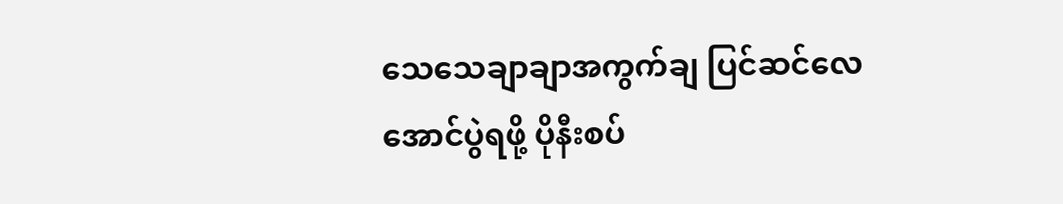သေသေချာချာအကွက်ချ ပြင်ဆင်လေ အောင်ပွဲရဖို့ ပိုနီးစပ်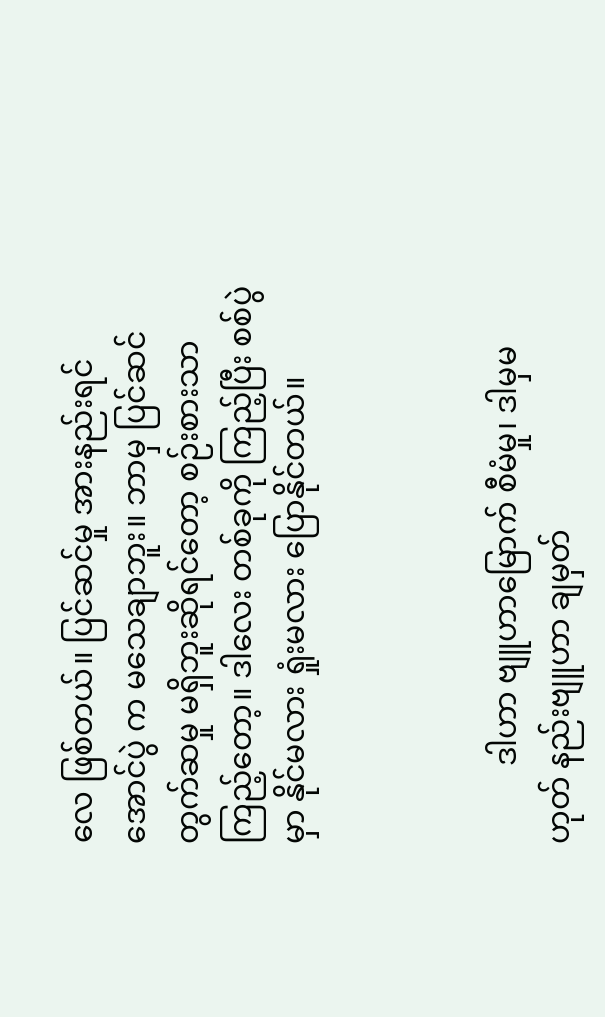လေ ဖြစ်တယ်။ ပြင်ဆင်မှု အားနည်းရင် အောင်ပွဲ က မသေချာဘူး။ ဘာမှ ပြင်ဆင် တွက်ဆမှု မရှိဘူးဆိုရင်တော့ စဉ်းစားသာ ကြည့်တော့။ ဒါလေး တစ်ခုကို ကြည့်ပြီး စစ်ပွဲမှာ နိုင်မလား ရှုံးမလား ပြောနိုင်တယ်။



          ဒါဟာ ဗျူဟာမြောက် စီမံမှု၊ ဒါမှမဟုတ် နည်းဗျူဟာ ချမှတ်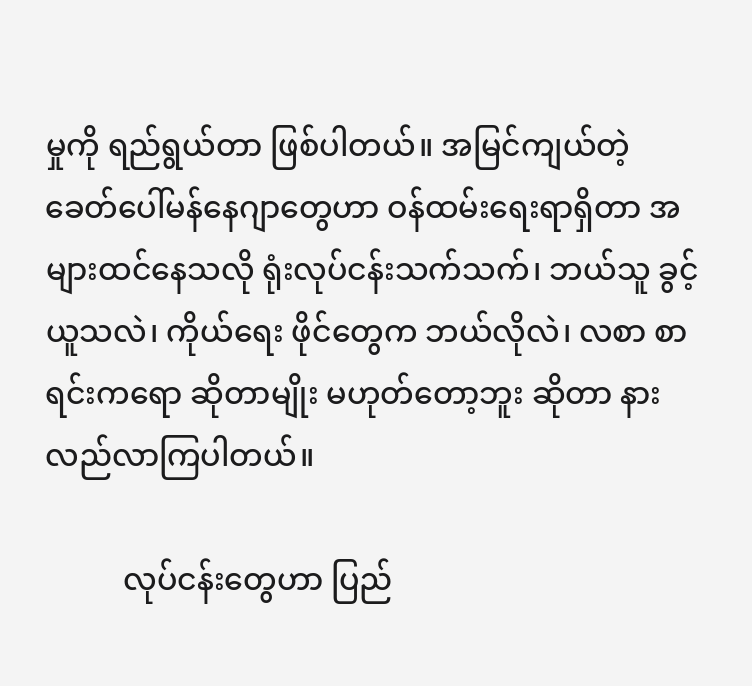မှုကို ရည်ရွယ်တာ ဖြစ်ပါတယ်။ အမြင်ကျယ်တဲ့ ခေတ်ပေါ်မန်နေဂျာတွေဟာ ဝန်ထမ်းရေးရာရှိတာ အများထင်နေသလို ရုံးလုပ်ငန်းသက်သက်၊ ဘယ်သူ ခွင့်ယူသလဲ၊ ကိုယ်ရေး ဖိုင်တွေက ဘယ်လိုလဲ၊ လစာ စာရင်းကရော ဆိုတာမျိုး မဟုတ်တော့ဘူး ဆိုတာ နားလည်လာကြပါတယ်။

          လုပ်ငန်းတွေဟာ ပြည်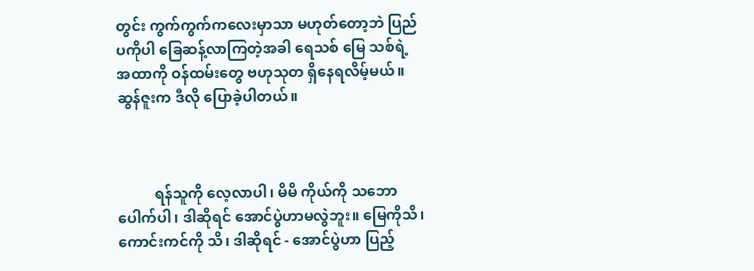တွင်း ကွက်ကွက်ကလေးမှာသာ မဟုတ်တော့ဘဲ ပြည်ပကိုပါ ခြေဆန့်လာကြတဲ့အခါ ရေသစ် မြေ သစ်ရဲ့ အထာကို ဝန်ထမ်းတွေ ဗဟုသုတ ရှိနေရလိမ့်မယ်။ ဆွန်ဇူးက ဒီလို ပြောခဲ့ပါတယ်။



          ရန်သူကို လေ့လာပါ၊ မိမိ ကိုယ်ကို သဘောပေါက်ပါ၊ ဒါဆိုရင် အောင်ပွဲဟာမလွဲဘူး။ မြေကိုသိ၊ ကောင်းကင်ကို သိ၊ ဒါဆိုရင် - အောင်ပွဲဟာ ပြည့်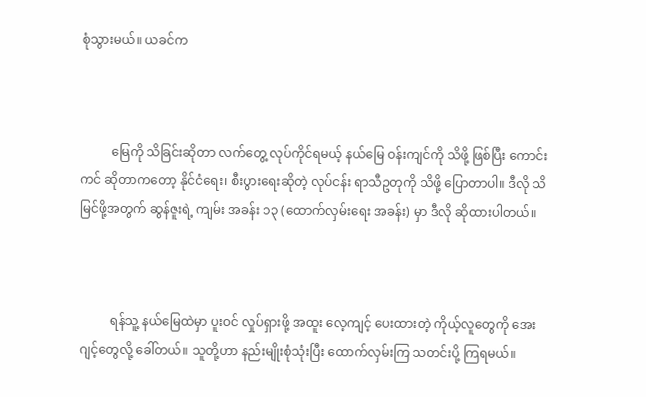စုံသွားမယ်။ ယခင်က



          မြေကို သိခြင်းဆိုတာ လက်တွေ့ လုပ်ကိုင်ရမယ့် နယ်မြေ ဝန်းကျင်ကို သိဖို့ ဖြစ်ပြီး ကောင်းကင် ဆိုတာကတော့ နိုင်ငံရေး၊ စီးပွားရေးဆိုတဲ့ လုပ်ငန်း ရာသီဥတုကို သိဖို့ ပြောတာပါ။ ဒီလို သိမြင်ဖို့အတွက် ဆွန်ဇူးရဲ့ ကျမ်း အခန်း ၁၃ (ထောက်လှမ်းရေး အခန်း) မှာ ဒီလို ဆိုထားပါတယ်။



          ရန်သူ့ နယ်မြေထဲမှာ ပူးဝင် လှုပ်ရှားဖို့ အထူး လေ့ကျင့် ပေးထားတဲ့ ကိုယ့်လူတွေကို အေးဂျင့်တွေလို့ ခေါ်တယ်။ သူတို့ဟာ နည်းမျိုးစုံသုံးပြီး ထောက်လှမ်းကြ သတင်းပို့ ကြရမယ်။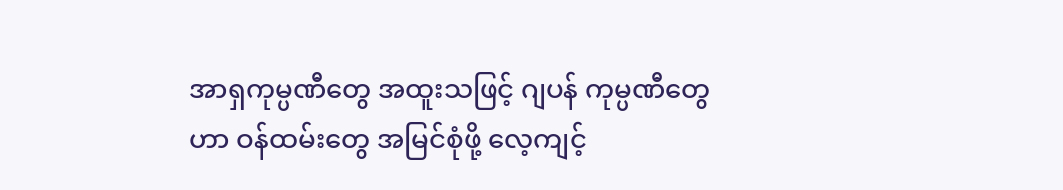အာရှကုမ္ပဏီတွေ အထူးသဖြင့် ဂျပန် ကုမ္ပဏီတွေဟာ ဝန်ထမ်းတွေ အမြင်စုံဖို့ လေ့ကျင့်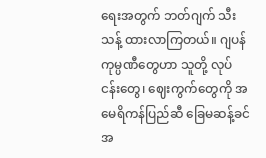ရေးအတွက် ဘတ်ဂျက် သီးသန့် ထားလာကြတယ်။ ဂျပန်ကုမ္ပဏီတွေဟာ သူတို့ လုပ်ငန်းတွေ၊ ဈေးကွက်တွေကို အမေရိကန်ပြည်ဆီ ခြေမဆန့်ခင် အ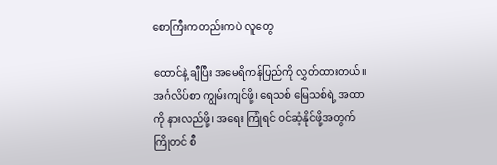စောကြီးကတည်းကပဲ လူတွေ

ထောင်နဲ့ ချီပြီး အမေရိကန်ပြည်ကို လွှတ်ထားတယ်။ အင်္ဂလိပ်စာ ကျွမ်းကျင်ဖို့၊ ရေသစ် မြေသစ်ရဲ့ အထာကို နားလည်ဖို့၊ အရေး ကြုံရင် ဝင်ဆံ့နိုင်ဖို့အတွက် ကြိုတင် စီ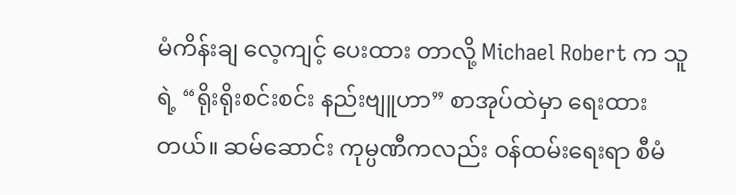မံကိန်းချ လေ့ကျင့် ပေးထား တာလို့ Michael Robert က သူရဲ့ “ရိုးရိုးစင်းစင်း နည်းဗျူဟာ” စာအုပ်ထဲမှာ ရေးထားတယ်။ ဆမ်ဆောင်း ကုမ္ပဏီကလည်း ဝန်ထမ်းရေးရာ စီမံ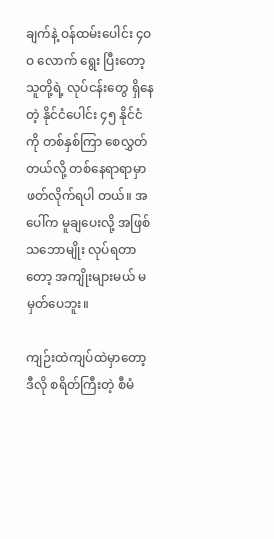ချက်နဲ့ ဝန်ထမ်းပေါင်း ၄ဝဝ လောက် ရွေး ပြီးတော့ သူတို့ရဲ့ လုပ်ငန်းတွေ ရှိနေတဲ့ နိုင်ငံပေါင်း ၄၅ နိုင်ငံ ကို တစ်နှစ်ကြာ စေလွှတ်တယ်လို့ တစ်နေရာရာမှာ ဖတ်လိုက်ရပါ တယ်။ အပေါ်က မူချပေးလို့ အဖြစ်သဘောမျိုး လုပ်ရတာတော့ အကျိုးများမယ် မမှတ်ပေဘူး။

ကျဉ်းထဲကျပ်ထဲမှာတော့ ဒီလို စရိတ်ကြီးတဲ့ စီမံ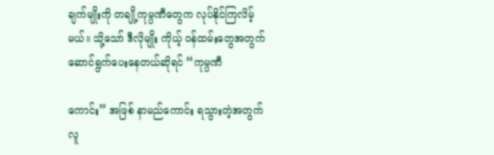ချက်မျိုးကို တချို့ကုမ္ပဏီတွေက လုပ်နိုင်ကြလိမ့်မယ်။ သို့သော် ဒီလိုမျိုး ကိုယ့် ဝန်ထမ်းတွေအတွက် ဆောင်ရွက်ပေးနေတယ်ဆိုရင် “ကုမ္ပဏီ

ကောင်း” အဖြစ် နာမည်ကောင်း ရသွားတဲ့အတွက် လူ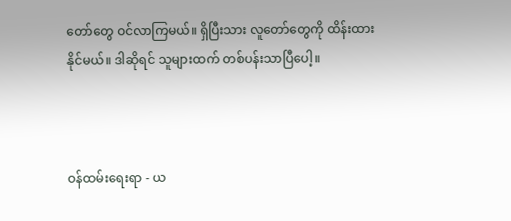တော်တွေ ဝင်လာကြမယ်။ ရှိပြီးသား လူတော်တွေကို ထိန်းထားနိုင်မယ်။ ဒါဆိုရင် သူများထက် တစ်ပန်းသာပြီပေါ့။



ဝန်ထမ်းရေးရာ - ယ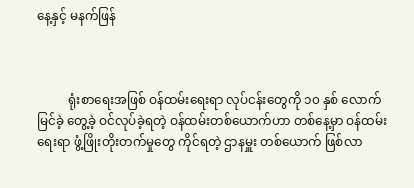နေ့နှင့် မနက်ဖြန်



          ရုံးစာရေးအဖြစ် ဝန်ထမ်းရေးရာ လုပ်ငန်းတွေကို ၁၀ နှစ် လောက် မြင်ခဲ့ တွေ့ခဲ့ ဝင်လုပ်ခဲ့ရတဲ့ ဝန်ထမ်းတစ်ယောက်ဟာ တစ်နေ့မှာ ဝန်ထမ်းရေးရာ ဖွံ့ဖြိုးတိုးတက်မှုတွေ ကိုင်ရတဲ့ ဌာနမှူး တစ်ယောက် ဖြစ်လာ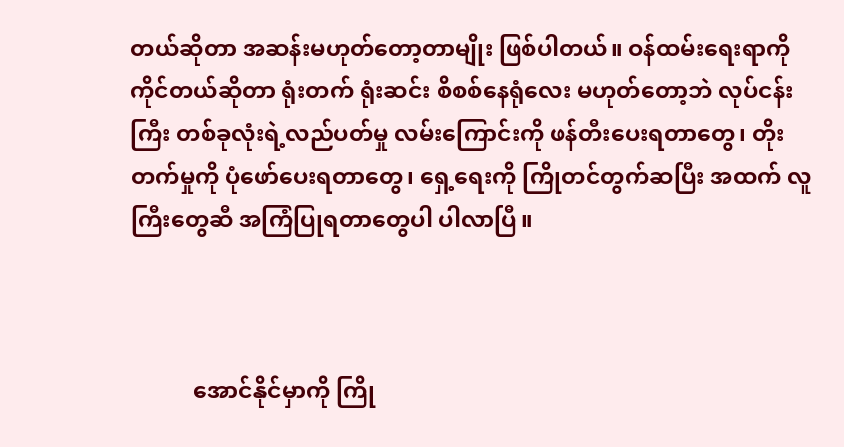တယ်ဆိုတာ အဆန်းမဟုတ်တော့တာမျိုး ဖြစ်ပါတယ်။ ဝန်ထမ်းရေးရာကို ကိုင်တယ်ဆိုတာ ရုံးတက် ရုံးဆင်း စိစစ်နေရုံလေး မဟုတ်တော့ဘဲ လုပ်ငန်းကြီး တစ်ခုလုံးရဲ့လည်ပတ်မှု လမ်းကြောင်းကို ဖန်တီးပေးရတာတွေ၊ တိုးတက်မှုကို ပုံဖော်ပေးရတာတွေ၊ ရှေ့ရေးကို ကြိုတင်တွက်ဆပြီး အထက် လူကြီးတွေဆီ အကြံပြုရတာတွေပါ ပါလာပြီ။



           အောင်နိုင်မှာကို ကြို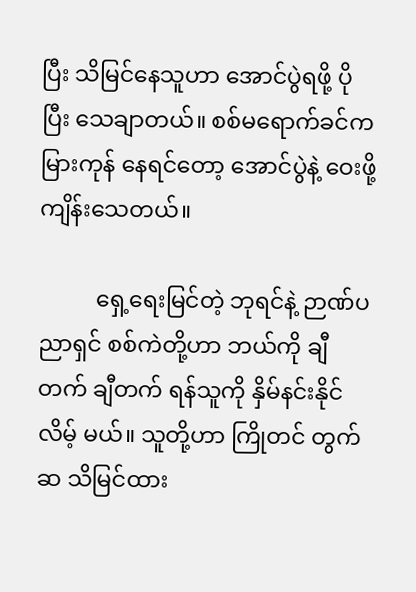ပြီး သိမြင်နေသူဟာ အောင်ပွဲရဖို့ ပိုပြီး သေချာတယ်။ စစ်မရောက်ခင်က မြားကုန် နေရင်တော့ အောင်ပွဲနဲ့ ဝေးဖို့ ကျိန်းသေတယ်။

          ရှေ့ရေးမြင်တဲ့ ဘုရင်နဲ့ ဉာဏ်ပညာရှင် စစ်ကဲတို့ဟာ ဘယ်ကို ချီတက် ချီတက် ရန်သူကို နှိမ်နင်းနိုင်လိမ့် မယ်။ သူတို့ဟာ ကြိုတင် တွက်ဆ သိမြင်ထား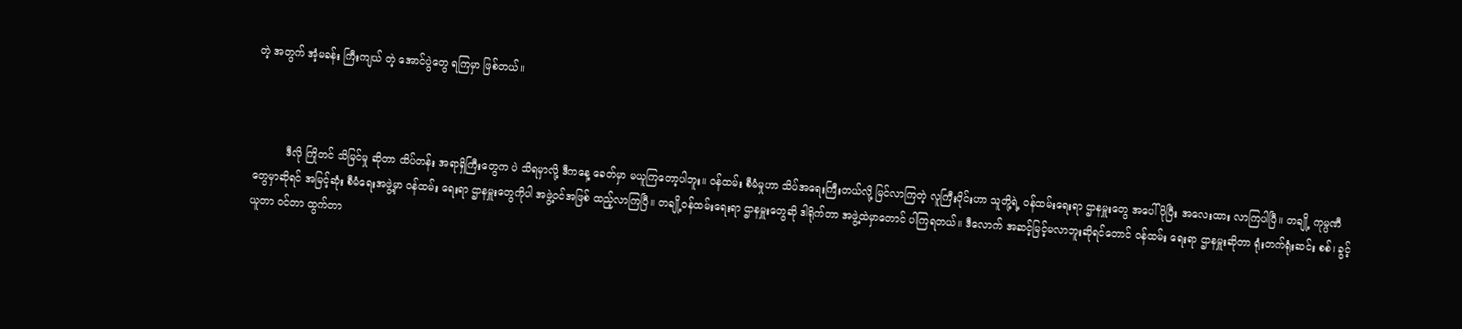တဲ့ အတွက် အံ့မခန်း ကြီးကျယ် တဲ့ အောင်ပွဲတွေ ရကြမှာ ဖြစ်တယ်။



          ဒီလို ကြိုတင် သိမြင်မှု ဆိုတာ ထိပ်တန်း အရာရှိကြီးတွေက ပဲ သိရမှာလို့ ဒီကနေ့ ခေတ်မှာ မယူကြတော့ပါဘူး။ ဝန်ထမ်း စီမံမှုဟာ သိပ်အရေးကြီးတယ်လို့ မြင်လာကြတဲ့ လူကြီးပိုင်းဟာ သူတို့ရဲ့ ဝန်ထမ်းရေးရာ ဌာနမှူးတွေ အပေါ် ပိုပြီး အလေးထား လာကြပါပြီ။ တချို့ ကုမ္ပဏီတွေမှာဆိုရင် အမြင့်ဆုံး စီမံရေးအဖွဲ့မှာ ဝန်ထမ်း ရေးရာ ဌာနမှူးတွေကိုပါ အဖွဲ့ဝင်အဖြစ် ထည့်လာကြပြီ။ တချို့ဝန်ထမ်းရေးရာ ဌာနမှူးတွေဆို ဒါရိုက်တာ အဖွဲ့ထဲမှာတောင် ပါကြရတယ်။ ဒီလောက် အဆင့်မြင့်မလာဘူးဆိုရင်တောင် ဝန်ထမ်း ရေးရာ ဌာနမှူးဆိုတာ ရုံးတက်ရုံးဆင်း စစ်၊ ခွင့်ယူတာ ဝင်တာ ထွက်တာ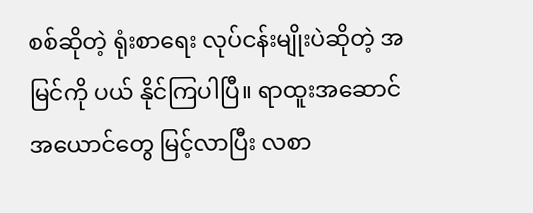စစ်ဆိုတဲ့ ရုံးစာရေး လုပ်ငန်းမျိုးပဲဆိုတဲ့ အမြင်ကို ပယ် နိုင်ကြပါပြီ။ ရာထူးအဆောင်အယောင်တွေ မြင့်လာပြီး လစာ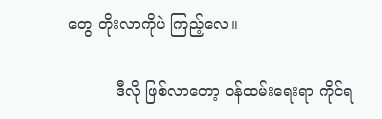တွေ တိုးလာကိုပဲ ကြည့်လေ။

          ဒီလို ဖြစ်လာတော့ ဝန်ထမ်းရေးရာ ကိုင်ရ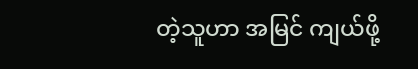တဲ့သူဟာ အမြင် ကျယ်ဖို့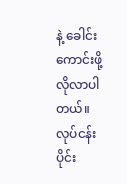နဲ့ ခေါင်း ကောင်းဖို့ လိုလာပါတယ်။ လုပ်ငန်းပိုင်း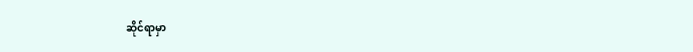ဆိုင်ရာမှာ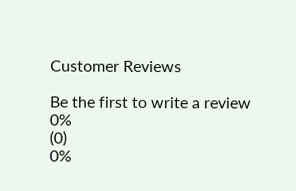Customer Reviews

Be the first to write a review
0%
(0)
0%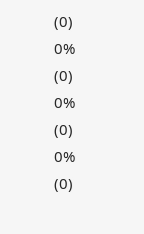(0)
0%
(0)
0%
(0)
0%
(0)